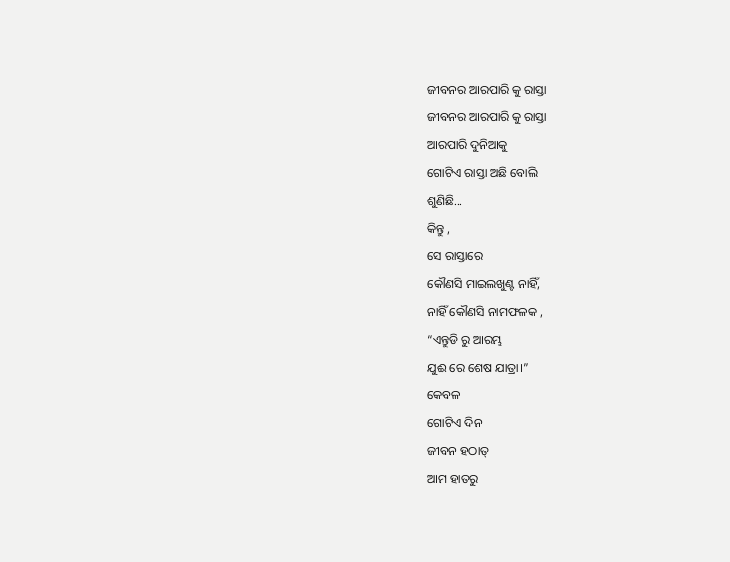ଜୀବନର ଆରପାରି କୁ ରାସ୍ତା
ଜୀବନର ଆରପାରି କୁ ରାସ୍ତା
ଆରପାରି ଦୁନିଆକୁ
ଗୋଟିଏ ରାସ୍ତା ଅଛି ବୋଲି
ଶୁଣିଛି...
କିନ୍ତୁ ,
ସେ ରାସ୍ତାରେ
କୌଣସି ମାଇଲଖୁଣ୍ଟ ନାହିଁ,
ନାହିଁ କୌଣସି ନାମଫଳକ ,
“ଏନ୍ତୁଡି ରୁ ଆରମ୍ଭ
ଯୁଈ ରେ ଶେଷ ଯାତ୍ରା।”
କେବଳ
ଗୋଟିଏ ଦିନ
ଜୀବନ ହଠାତ୍
ଆମ ହାତରୁ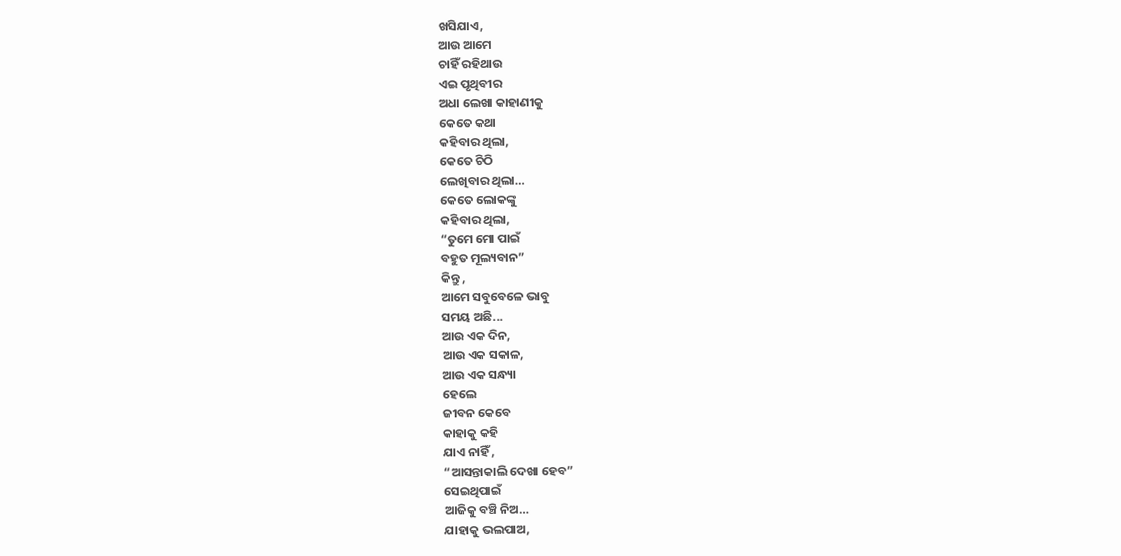ଖସିଯାଏ,
ଆଉ ଆମେ
ଚାହିଁ ରହିଥାଉ
ଏଇ ପୃଥିବୀର
ଅଧା ଲେଖା କାହାଣୀକୁ
କେତେ କଥା
କହିବାର ଥିଲା,
କେତେ ଚିଠି
ଲେଖିବାର ଥିଲା…
କେତେ ଲୋକଙ୍କୁ
କହିବାର ଥିଲା,
“ତୁମେ ମୋ ପାଇଁ
ବହୁତ ମୂଲ୍ୟବାନ”
କିନ୍ତୁ ,
ଆମେ ସବୁବେଳେ ଭାବୁ
ସମୟ ଅଛି...
ଆଉ ଏକ ଦିନ,
ଆଉ ଏକ ସକାଳ,
ଆଉ ଏକ ସନ୍ଧ୍ୟା
ହେଲେ
ଜୀବନ କେବେ
କାହାକୁ କହି
ଯାଏ ନାହିଁ ,
“ଆସନ୍ତାକାଲି ଦେଖା ହେବ”
ସେଇଥିପାଇଁ
ଆଜିକୁ ବଞ୍ଚି ନିଅ…
ଯାହାକୁ ଭଲପାଅ,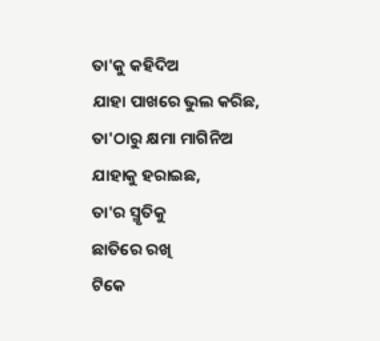ତା'କୁ କହିଦିଅ
ଯାହା ପାଖରେ ଭୁଲ କରିଛ,
ତା'ଠାରୁ କ୍ଷମା ମାଗିନିଅ
ଯାହାକୁ ହରାଇଛ,
ତା'ର ସ୍ମୃତିକୁ
ଛାତିରେ ରଖି
ଟିକେ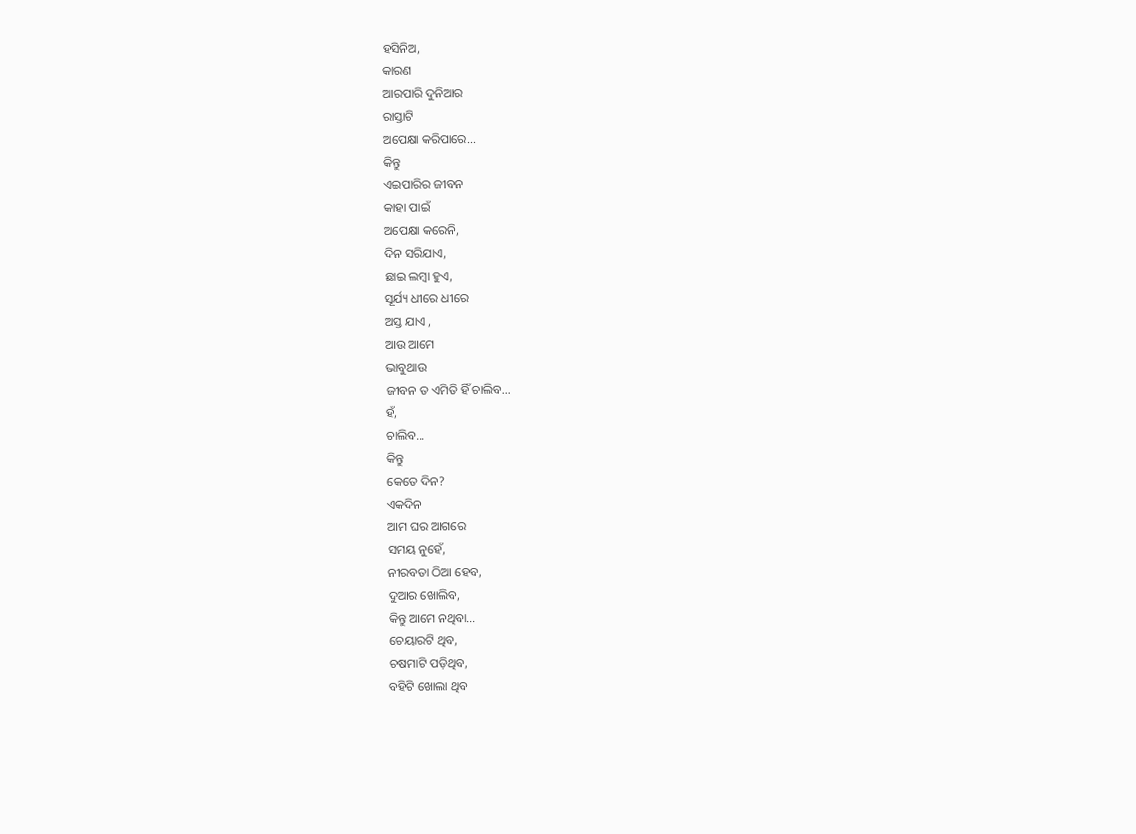ହସିନିଅ,
କାରଣ
ଆରପାରି ଦୁନିଆର
ରାସ୍ତାଟି
ଅପେକ୍ଷା କରିପାରେ...
କିନ୍ତୁ
ଏଇପାରିର ଜୀବନ
କାହା ପାଇଁ
ଅପେକ୍ଷା କରେନି,
ଦିନ ସରିଯାଏ,
ଛାଇ ଲମ୍ବା ହୁଏ,
ସୂର୍ଯ୍ୟ ଧୀରେ ଧୀରେ
ଅସ୍ତ ଯାଏ ,
ଆଉ ଆମେ
ଭାବୁଥାଉ
ଜୀବନ ତ ଏମିତି ହିଁ ଚାଲିବ…
ହଁ,
ଚାଲିବ...
କିନ୍ତୁ
କେତେ ଦିନ?
ଏକଦିନ
ଆମ ଘର ଆଗରେ
ସମୟ ନୁହେଁ,
ନୀରବତା ଠିଆ ହେବ,
ଦୁଆର ଖୋଲିବ,
କିନ୍ତୁ ଆମେ ନଥିବା…
ଚେୟାରଟି ଥିବ,
ଚଷମାଟି ପଡ଼ିଥିବ,
ବହିଟି ଖୋଲା ଥିବ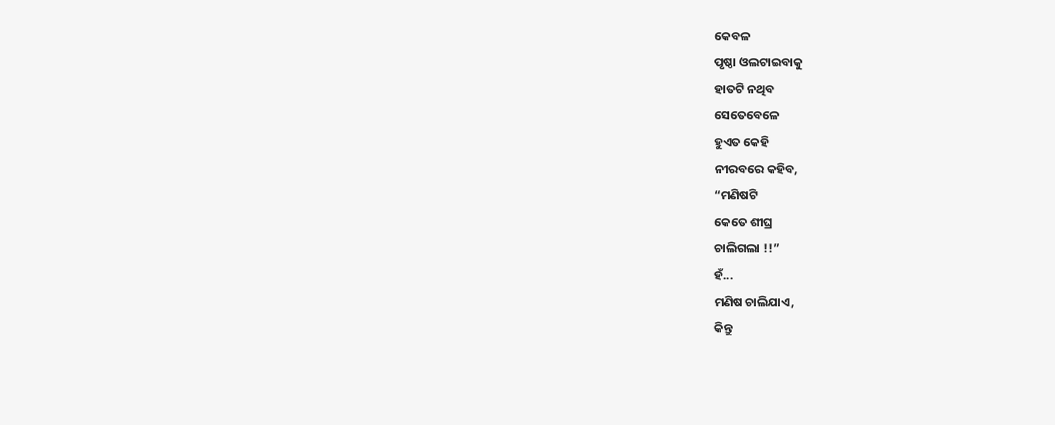କେବଳ
ପୃଷ୍ଠା ଓଲଟାଇବାକୁ
ହାତଟି ନଥିବ
ସେତେବେଳେ
ହୁଏତ କେହି
ନୀରବରେ କହିବ,
“ମଣିଷଟି
କେତେ ଶୀଘ୍ର
ଚାଲିଗଲା !!”
ହଁ...
ମଣିଷ ଚାଲିଯାଏ,
କିନ୍ତୁ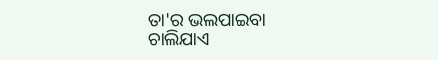ତା'ର ଭଲପାଇବା
ଚାଲିଯାଏ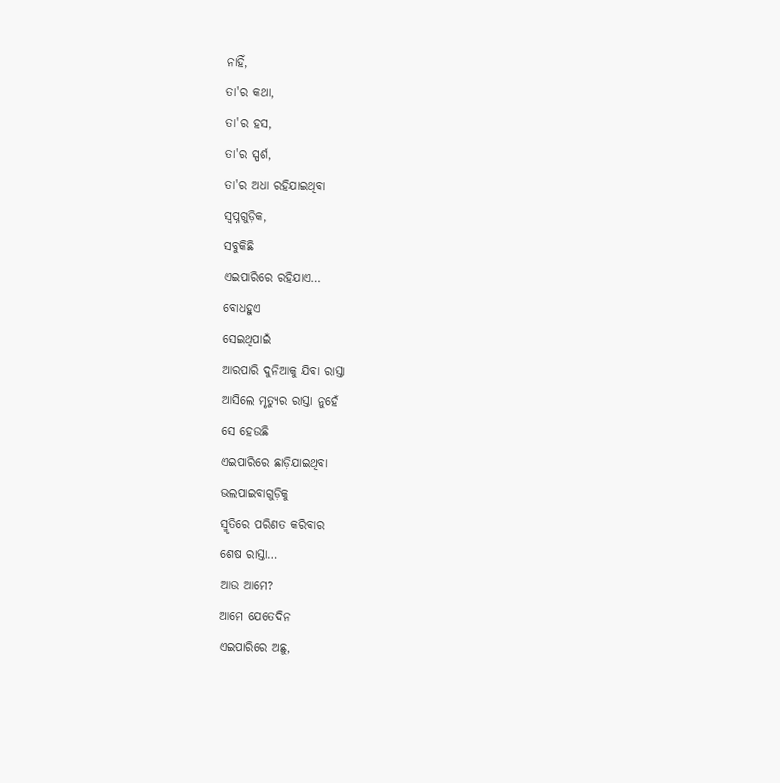ନାହିଁ,
ତା'ର କଥା,
ତା'ର ହସ,
ତା'ର ସ୍ପର୍ଶ,
ତା'ର ଅଧା ରହିଯାଇଥିବା
ସ୍ୱପ୍ନଗୁଡ଼ିକ,
ସବୁକିଛି
ଏଇପାରିରେ ରହିଯାଏ…
ବୋଧହୁଏ
ସେଇଥିପାଇଁ
ଆରପାରି ଦୁନିଆକୁ ଯିବା ରାସ୍ତା
ଆସିଲେ ମୃତ୍ୟୁର ରାସ୍ତା ନୁହେଁ
ସେ ହେଉଛି
ଏଇପାରିରେ ଛାଡ଼ିଯାଇଥିବା
ଭଲପାଇବାଗୁଡ଼ିକୁ
ସ୍ମୃତିରେ ପରିଣତ କରିବାର
ଶେଷ ରାସ୍ତା…
ଆଉ ଆମେ?
ଆମେ ଯେତେଦିନ
ଏଇପାରିରେ ଅଛୁ,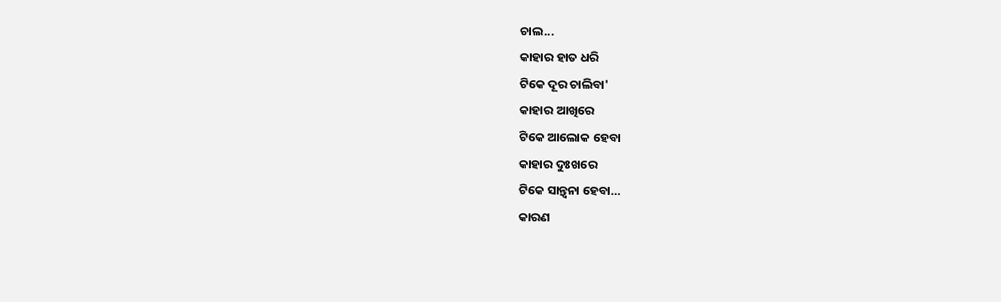ଚାଲ...
କାହାର ହାତ ଧରି
ଟିକେ ଦୂର ଚାଲିବା'
କାହାର ଆଖିରେ
ଟିକେ ଆଲୋକ ହେବା
କାହାର ଦୁଃଖରେ
ଟିକେ ସାନ୍ତ୍ୱନା ହେବା…
କାରଣ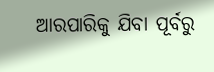ଆରପାରିକୁ ଯିବା ପୂର୍ବରୁ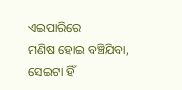ଏଇପାରିରେ
ମଣିଷ ହୋଇ ବଞ୍ଚିଯିବା,
ସେଇଟା ହିଁ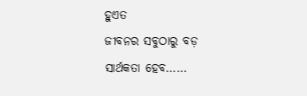ହୁଏତ
ଜୀବନର ସବୁଠାରୁ ବଡ଼
ସାର୍ଥକତା ହେବ……